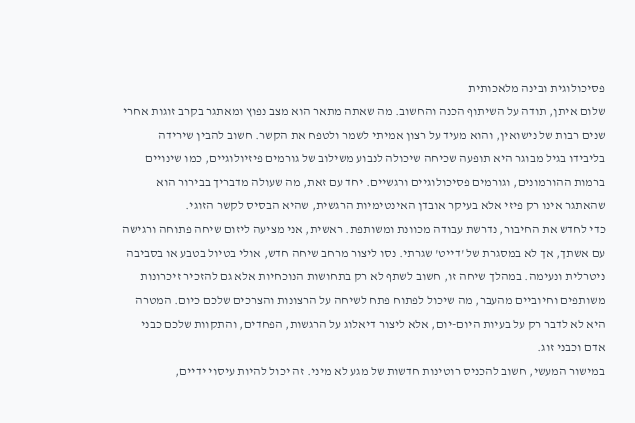פסיכולוגית ובינה מלאכותית
שלום איתן, תודה על השיתוף הכנה והחשוב. מה שאתה מתאר הוא מצב נפוץ ומאתגר בקרב זוגות אחרי שנים רבות של נישואין, והוא מעיד על רצון אמיתי לשמר ולטפח את הקשר. חשוב להבין שירידה בליבידו בגיל מבוגר היא תופעה שכיחה שיכולה לנבוע משילוב של גורמים פיזיולוגיים, כמו שינויים ברמות ההורמונים, וגורמים פסיכולוגיים ורגשיים. יחד עם זאת, מה שעולה מדבריך בבירור הוא שהאתגר אינו רק פיזי אלא בעיקר אובדן האינטימיות הרגשית, שהיא הבסיס לקשר הזוגי.
כדי לחדש את החיבור, נדרשת עבודה מכוונת ומשותפת. ראשית, אני מציעה ליזום שיחה פתוחה ורגישה עם אשתך, אך לא במסגרת של 'דייט' שגרתי. נסו ליצור מרחב שיחה חדש, אולי בטיול בטבע או בסביבה ניטרלית ונעימה. במהלך שיחה זו, חשוב לשתף לא רק בתחושות הנוכחיות אלא גם להזכיר זיכרונות משותפים וחיוביים מהעבר, מה שיכול לפתוח פתח לשיחה על הרצונות והצרכים שלכם כיום. המטרה היא לא לדבר רק על בעיות היום-יום, אלא ליצור דיאלוג על הרגשות, הפחדים, והתקוות שלכם כבני אדם וכבני זוג.
במישור המעשי, חשוב להכניס רוטינות חדשות של מגע לא מיני. זה יכול להיות עיסוי ידיים,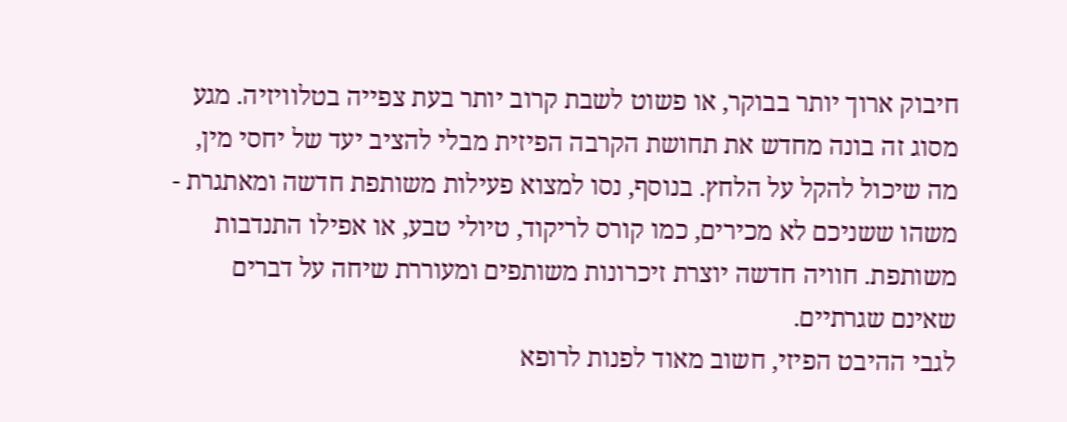חיבוק ארוך יותר בבוקר, או פשוט לשבת קרוב יותר בעת צפייה בטלוויזיה. מגע מסוג זה בונה מחדש את תחושת הקרבה הפיזית מבלי להציב יעד של יחסי מין, מה שיכול להקל על הלחץ. בנוסף, נסו למצוא פעילות משותפת חדשה ומאתגרת - משהו ששניכם לא מכירים, כמו קורס לריקוד, טיולי טבע, או אפילו התנדבות משותפת. חוויה חדשה יוצרת זיכרונות משותפים ומעוררת שיחה על דברים שאינם שגרתיים.
לגבי ההיבט הפיזי, חשוב מאוד לפנות לרופא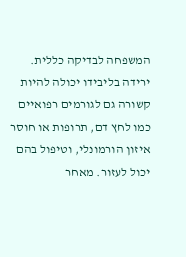המשפחה לבדיקה כללית. ירידה בליבידו יכולה להיות קשורה גם לגורמים רפואיים כמו לחץ דם, תרופות או חוסר איזון הורמונלי, וטיפול בהם יכול לעזור. מאחר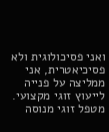ואני פסיכולוגית ולא פסיכיאטרית, אני ממליצה על פנייה לייעוץ זוגי מקצועי. מטפל זוגי מנוסה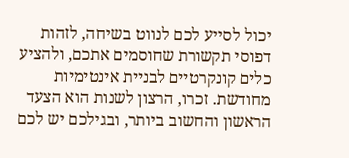יכול לסייע לכם לנווט בשיחה, לזהות דפוסי תקשורת שחוסמים אתכם, ולהציע כלים קונקרטיים לבניית אינטימיות מחודשת. זכרו, הרצון לשנות הוא הצעד הראשון והחשוב ביותר, ובגילכם יש לכם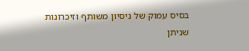בסיס עמוק של ניסיון משותף וזיכרונות שניתן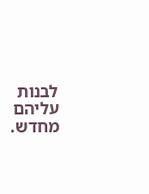לבנות עליהם מחדש.